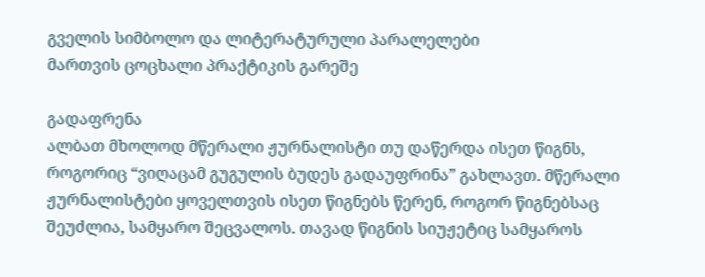გველის სიმბოლო და ლიტერატურული პარალელები
მართვის ცოცხალი პრაქტიკის გარეშე

გადაფრენა
ალბათ მხოლოდ მწერალი ჟურნალისტი თუ დაწერდა ისეთ წიგნს, როგორიც “ვიღაცამ გუგულის ბუდეს გადაუფრინა” გახლავთ. მწერალი ჟურნალისტები ყოველთვის ისეთ წიგნებს წერენ, როგორ წიგნებსაც შეუძლია, სამყარო შეცვალოს. თავად წიგნის სიუჟეტიც სამყაროს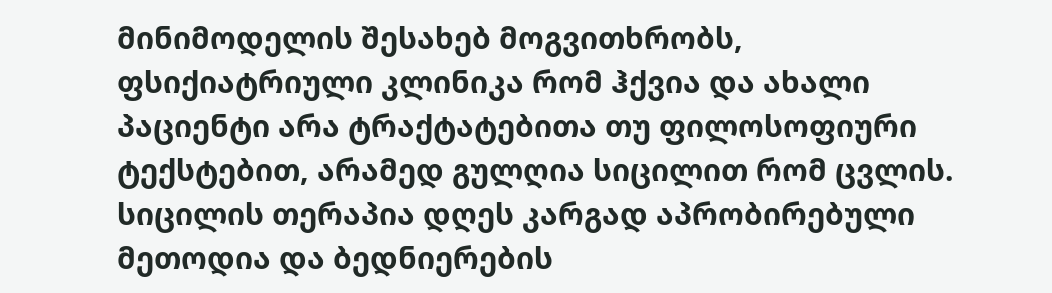მინიმოდელის შესახებ მოგვითხრობს, ფსიქიატრიული კლინიკა რომ ჰქვია და ახალი პაციენტი არა ტრაქტატებითა თუ ფილოსოფიური ტექსტებით, არამედ გულღია სიცილით რომ ცვლის. სიცილის თერაპია დღეს კარგად აპრობირებული მეთოდია და ბედნიერების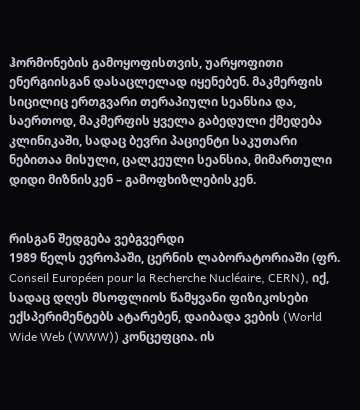ჰორმონების გამოყოფისთვის, უარყოფითი ენერგიისგან დასაცლელად იყენებენ. მაკმერფის სიცილიც ერთგვარი თერაპიული სეანსია და, საერთოდ, მაკმერფის ყველა გაბედული ქმედება კლინიკაში, სადაც ბევრი პაციენტი საკუთარი ნებითაა მისული, ცალკეული სეანსია, მიმართული დიდი მიზნისკენ – გამოფხიზლებისკენ.


რისგან შედგება ვებგვერდი
1989 წელს ევროპაში, ცერნის ლაბორატორიაში (ფრ. Conseil Européen pour la Recherche Nucléaire, CERN), იქ, სადაც დღეს მსოფლიოს წამყვანი ფიზიკოსები ექსპერიმენტებს ატარებენ, დაიბადა ვების (World Wide Web (WWW)) კონცეფცია. ის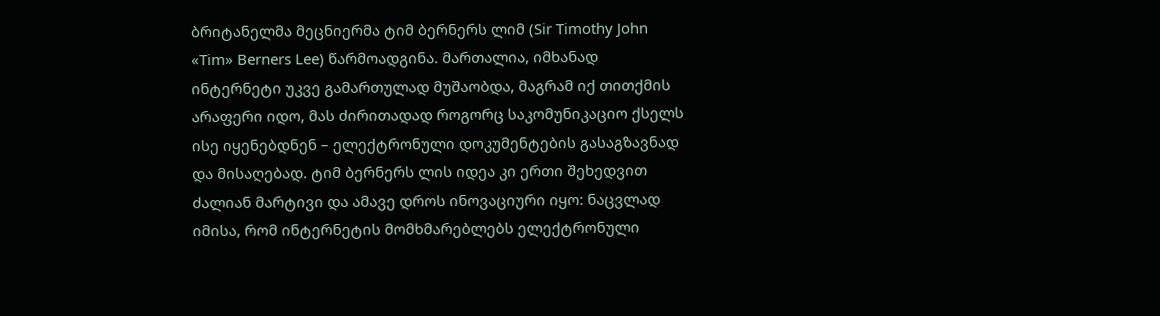ბრიტანელმა მეცნიერმა ტიმ ბერნერს ლიმ (Sir Timothy John «Tim» Berners Lee) წარმოადგინა. მართალია, იმხანად ინტერნეტი უკვე გამართულად მუშაობდა, მაგრამ იქ თითქმის არაფერი იდო, მას ძირითადად როგორც საკომუნიკაციო ქსელს ისე იყენებდნენ – ელექტრონული დოკუმენტების გასაგზავნად და მისაღებად. ტიმ ბერნერს ლის იდეა კი ერთი შეხედვით ძალიან მარტივი და ამავე დროს ინოვაციური იყო: ნაცვლად იმისა, რომ ინტერნეტის მომხმარებლებს ელექტრონული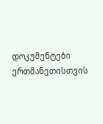დოკუმენტები ერთმანეთისთვის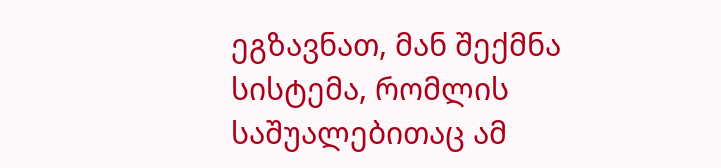ეგზავნათ, მან შექმნა სისტემა, რომლის საშუალებითაც ამ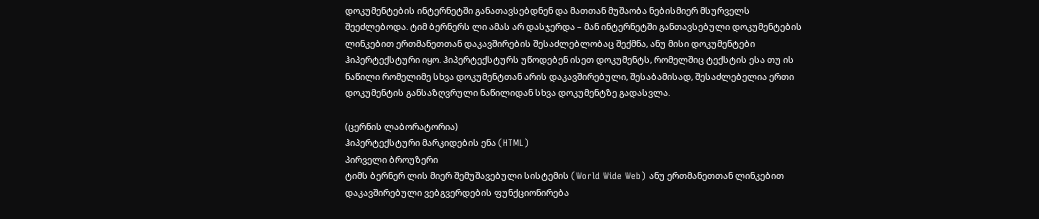დოკუმენტების ინტერნეტში განათავსებდნენ და მათთან მუშაობა ნებისმიერ მსურველს შეეძლებოდა. ტიმ ბერნერს ლი ამას არ დასჯერდა – მან ინტერნეტში განთავსებული დოკუმენტების ლინკებით ერთმანეთთან დაკავშირების შესაძლებლობაც შექმნა, ანუ მისი დოკუმენტები ჰიპერტექსტური იყო. ჰიპერტექსტურს უწოდებენ ისეთ დოკუმენტს, რომელშიც ტექსტის ესა თუ ის ნაწილი რომელიმე სხვა დოკუმენტთან არის დაკავშირებული, შესაბამისად, შესაძლებელია ერთი დოკუმენტის განსაზღვრული ნაწილიდან სხვა დოკუმენტზე გადასვლა.

(ცერნის ლაბორატორია)
ჰიპერტექსტური მარკიდების ენა (HTML)
პირველი ბროუზერი
ტიმს ბერნერ ლის მიერ შემუშავებული სისტემის (World Wide Web) ანუ ერთმანეთთან ლინკებით დაკავშირებული ვებგვერდების ფუნქციონირება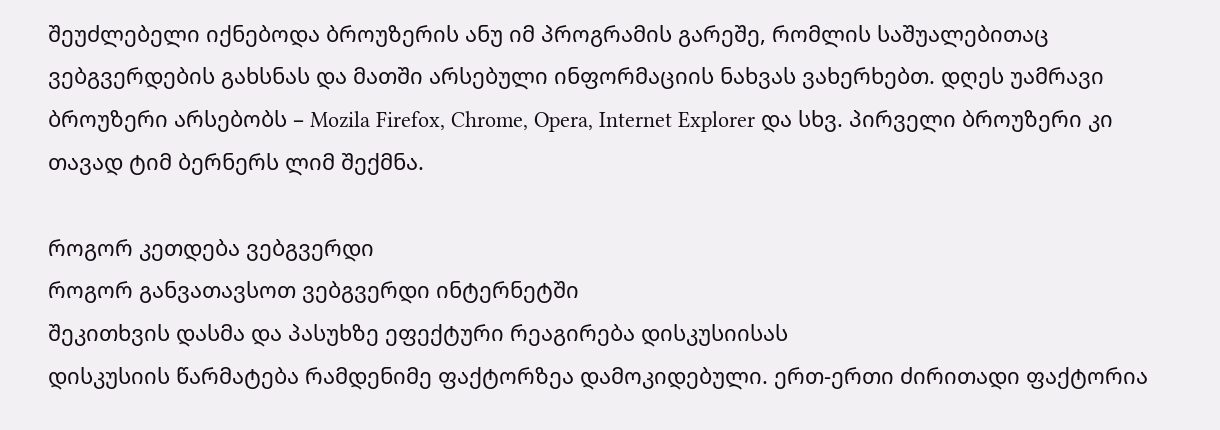შეუძლებელი იქნებოდა ბროუზერის ანუ იმ პროგრამის გარეშე, რომლის საშუალებითაც ვებგვერდების გახსნას და მათში არსებული ინფორმაციის ნახვას ვახერხებთ. დღეს უამრავი ბროუზერი არსებობს – Mozila Firefox, Chrome, Opera, Internet Explorer და სხვ. პირველი ბროუზერი კი თავად ტიმ ბერნერს ლიმ შექმნა.

როგორ კეთდება ვებგვერდი
როგორ განვათავსოთ ვებგვერდი ინტერნეტში
შეკითხვის დასმა და პასუხზე ეფექტური რეაგირება დისკუსიისას
დისკუსიის წარმატება რამდენიმე ფაქტორზეა დამოკიდებული. ერთ-ერთი ძირითადი ფაქტორია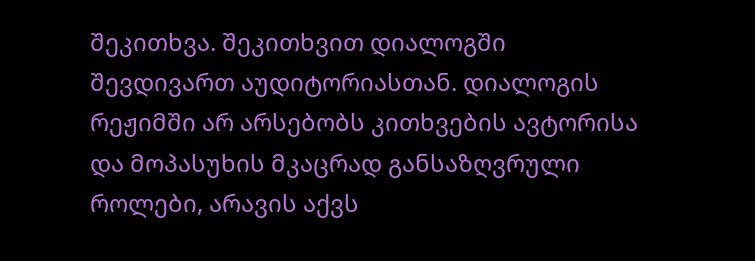შეკითხვა. შეკითხვით დიალოგში შევდივართ აუდიტორიასთან. დიალოგის რეჟიმში არ არსებობს კითხვების ავტორისა და მოპასუხის მკაცრად განსაზღვრული როლები, არავის აქვს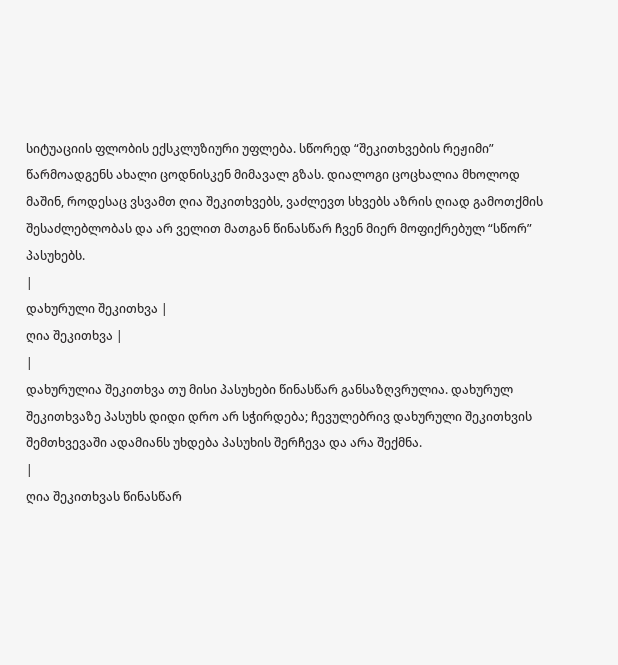სიტუაციის ფლობის ექსკლუზიური უფლება. სწორედ “შეკითხვების რეჟიმი” წარმოადგენს ახალი ცოდნისკენ მიმავალ გზას. დიალოგი ცოცხალია მხოლოდ მაშინ, როდესაც ვსვამთ ღია შეკითხვებს, ვაძლევთ სხვებს აზრის ღიად გამოთქმის შესაძლებლობას და არ ველით მათგან წინასწარ ჩვენ მიერ მოფიქრებულ “სწორ” პასუხებს.
|
დახურული შეკითხვა |
ღია შეკითხვა |
|
დახურულია შეკითხვა თუ მისი პასუხები წინასწარ განსაზღვრულია. დახურულ შეკითხვაზე პასუხს დიდი დრო არ სჭირდება; ჩევულებრივ დახურული შეკითხვის შემთხვევაში ადამიანს უხდება პასუხის შერჩევა და არა შექმნა.
|
ღია შეკითხვას წინასწარ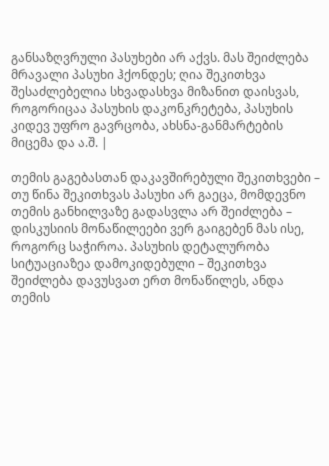განსაზღვრული პასუხები არ აქვს. მას შეიძლება მრავალი პასუხი ჰქონდეს; ღია შეკითხვა შესაძლებელია სხვადასხვა მიზანით დაისვას, როგორიცაა პასუხის დაკონკრეტება, პასუხის კიდევ უფრო გავრცობა, ახსნა-განმარტების მიცემა და ა.შ. |

თემის გაგებასთან დაკავშირებული შეკითხვები – თუ წინა შეკითხვას პასუხი არ გაეცა, მომდევნო თემის განხილვაზე გადასვლა არ შეიძლება – დისკუსიის მონაწილეები ვერ გაიგებენ მას ისე, როგორც საჭიროა. პასუხის დეტალურობა სიტუაციაზეა დამოკიდებული – შეკითხვა შეიძლება დავუსვათ ერთ მონაწილეს, ანდა თემის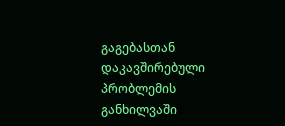გაგებასთან დაკავშირებული პრობლემის განხილვაში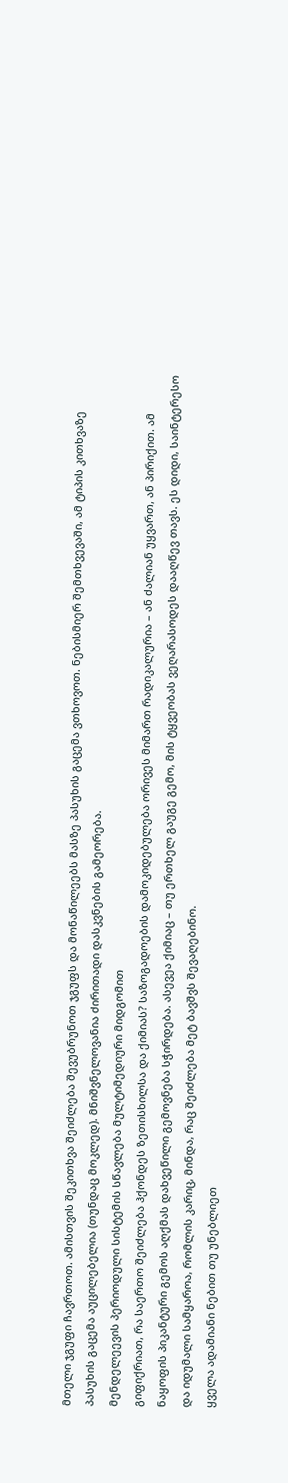მთელი ჯგუფი ჩავრთოთ. ამისთვის შეკითხვა შეიძლება შევუბრუნოთ ჯგუფს და მონაწილეებს მასზე პასუხის გაცემა ვთხოვოთ. ნებისმიერ შემთხვევაში, ამ ტიპის კითხვაზე პასუხის გაცემა აუცილებელია (თუნდაც მოკლედ). მნიშვნელოვანია ძირითადი დასკვნების გამეორება.
მენდელეევის პერიოდული სისტემის სწავლება მულტიმედიური მიდგომით
გიფიქრიათ, რა საერთო შეიძლება ჰქონდეს ზეთისხილსა და ქიმიას? საზოგადოების დამოკიდებულება ორივეს მიმართ რადიკალურია – ან ძალიან უყვართ, ან პირიქით. ამ ნაყოფის პიკანტური გემოს აღქმას დახვეწილი გემოვნება სჭირდება. ასევეა ქიმიაც – თუ ერთხელ გაუგე გემო, მის ტყვეობას ვეღარასოდეს დააღწევ თავს. ეს დიდი, საინტერესო და იდუმალი სამყაროა, რომლის კარიც, მინდა, რაც შეიძლება მეტ ბავშვს შევაღებინო.
ყველა ადამიანი ნებით თუ უნებლიეთ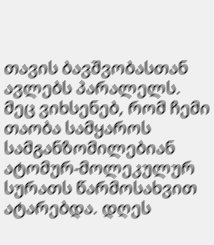თავის ბავშვობასთან ავლებს პარალელს. მეც ვიხსენებ, რომ ჩემი თაობა სამყაროს სამგანზომილებიან ატომურ-მოლეკულურ სურათს წარმოსახვით ატარებდა. დღეს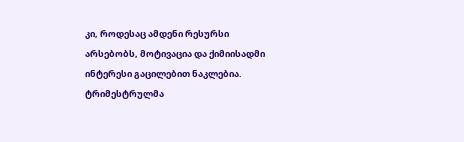კი, როდესაც ამდენი რესურსი არსებობს, მოტივაცია და ქიმიისადმი ინტერესი გაცილებით ნაკლებია. ტრიმესტრულმა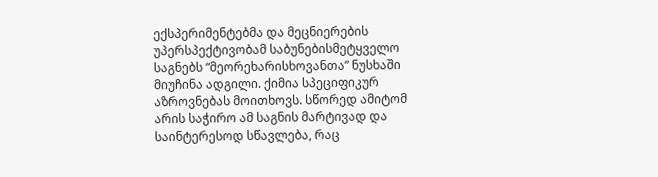ექსპერიმენტებმა და მეცნიერების უპერსპექტივობამ საბუნებისმეტყველო საგნებს “მეორეხარისხოვანთა” ნუსხაში მიუჩინა ადგილი. ქიმია სპეციფიკურ აზროვნებას მოითხოვს. სწორედ ამიტომ არის საჭირო ამ საგნის მარტივად და საინტერესოდ სწავლება, რაც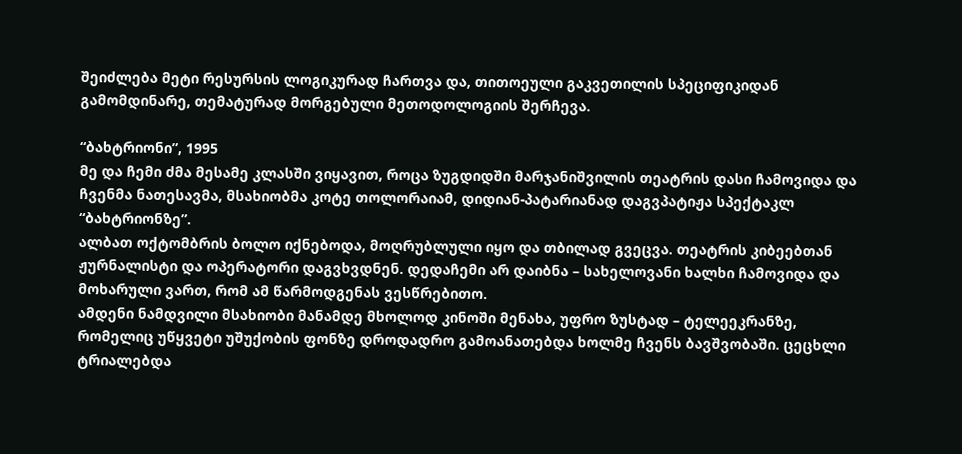შეიძლება მეტი რესურსის ლოგიკურად ჩართვა და, თითოეული გაკვეთილის სპეციფიკიდან გამომდინარე, თემატურად მორგებული მეთოდოლოგიის შერჩევა.

“ბახტრიონი”, 1995
მე და ჩემი ძმა მესამე კლასში ვიყავით, როცა ზუგდიდში მარჯანიშვილის თეატრის დასი ჩამოვიდა და ჩვენმა ნათესავმა, მსახიობმა კოტე თოლორაიამ, დიდიან-პატარიანად დაგვპატიჟა სპექტაკლ “ბახტრიონზე”.
ალბათ ოქტომბრის ბოლო იქნებოდა, მოღრუბლული იყო და თბილად გვეცვა. თეატრის კიბეებთან ჟურნალისტი და ოპერატორი დაგვხვდნენ. დედაჩემი არ დაიბნა – სახელოვანი ხალხი ჩამოვიდა და მოხარული ვართ, რომ ამ წარმოდგენას ვესწრებითო.
ამდენი ნამდვილი მსახიობი მანამდე მხოლოდ კინოში მენახა, უფრო ზუსტად – ტელეეკრანზე, რომელიც უწყვეტი უშუქობის ფონზე დროდადრო გამოანათებდა ხოლმე ჩვენს ბავშვობაში. ცეცხლი ტრიალებდა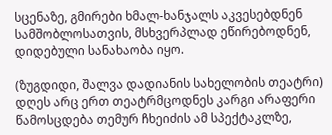სცენაზე, გმირები ხმალ-ხანჯალს აკვესებდნენ სამშობლოსათვის, მსხვერპლად ეწირებოდნენ, დიდებული სანახაობა იყო.

(ზუგდიდი, შალვა დადიანის სახელობის თეატრი)
დღეს არც ერთ თეატრმცოდნეს კარგი არაფერი წამოსცდება თემურ ჩხეიძის ამ სპექტაკლზე,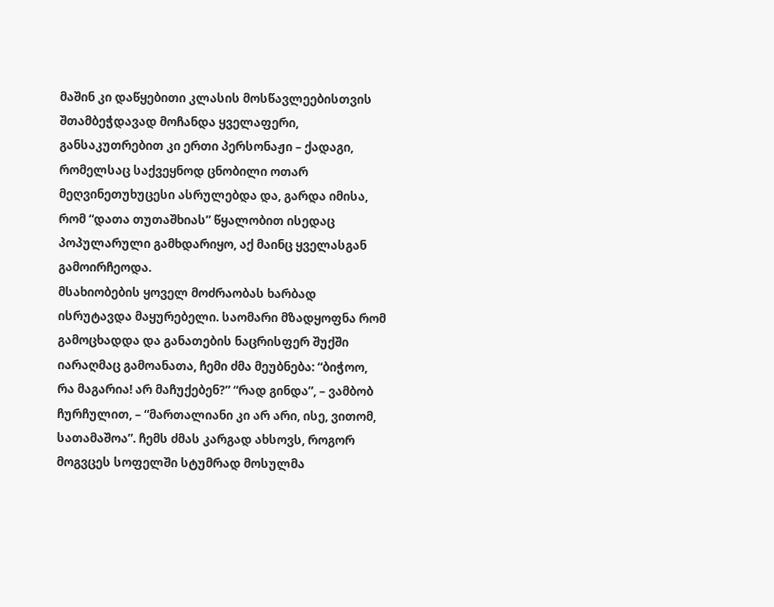მაშინ კი დაწყებითი კლასის მოსწავლეებისთვის შთამბეჭდავად მოჩანდა ყველაფერი, განსაკუთრებით კი ერთი პერსონაჟი – ქადაგი, რომელსაც საქვეყნოდ ცნობილი ოთარ მეღვინეთუხუცესი ასრულებდა და, გარდა იმისა, რომ “დათა თუთაშხიას” წყალობით ისედაც პოპულარული გამხდარიყო, აქ მაინც ყველასგან გამოირჩეოდა.
მსახიობების ყოველ მოძრაობას ხარბად ისრუტავდა მაყურებელი. საომარი მზადყოფნა რომ გამოცხადდა და განათების ნაცრისფერ შუქში იარაღმაც გამოანათა, ჩემი ძმა მეუბნება: “ბიჭოო, რა მაგარია! არ მაჩუქებენ?” “რად გინდა”, – ვამბობ ჩურჩულით, – “მართალიანი კი არ არი, ისე, ვითომ, სათამაშოა”. ჩემს ძმას კარგად ახსოვს, როგორ მოგვცეს სოფელში სტუმრად მოსულმა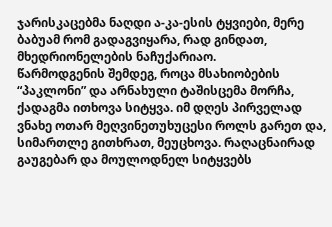ჯარისკაცებმა ნაღდი ა-კა-ესის ტყვიები, მერე ბაბუამ რომ გადაგვიყარა, რად გინდათ, მხედრიონელების ნაჩუქარიაო.
წარმოდგენის შემდეგ, როცა მსახიობების “პაკლონი” და არნახული ტაშისცემა მორჩა, ქადაგმა ითხოვა სიტყვა. იმ დღეს პირველად ვნახე ოთარ მეღვინეთუხუცესი როლს გარეთ და, სიმართლე გითხრათ, მეუცხოვა. რაღაცნაირად გაუგებარ და მოულოდნელ სიტყვებს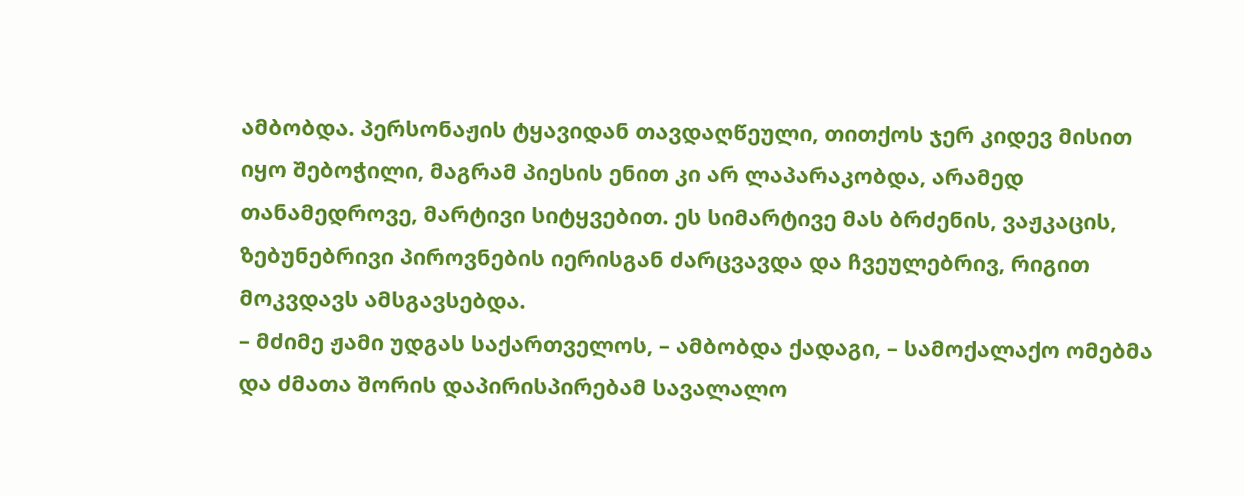ამბობდა. პერსონაჟის ტყავიდან თავდაღწეული, თითქოს ჯერ კიდევ მისით იყო შებოჭილი, მაგრამ პიესის ენით კი არ ლაპარაკობდა, არამედ თანამედროვე, მარტივი სიტყვებით. ეს სიმარტივე მას ბრძენის, ვაჟკაცის, ზებუნებრივი პიროვნების იერისგან ძარცვავდა და ჩვეულებრივ, რიგით მოკვდავს ამსგავსებდა.
– მძიმე ჟამი უდგას საქართველოს, – ამბობდა ქადაგი, – სამოქალაქო ომებმა და ძმათა შორის დაპირისპირებამ სავალალო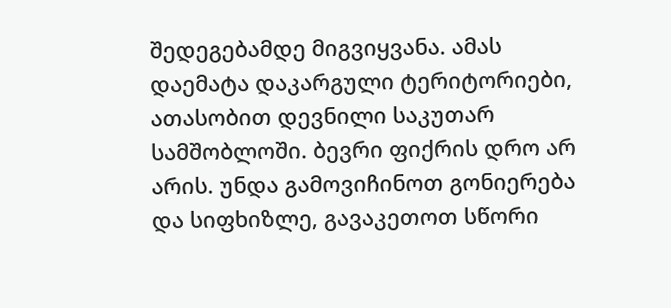შედეგებამდე მიგვიყვანა. ამას დაემატა დაკარგული ტერიტორიები, ათასობით დევნილი საკუთარ სამშობლოში. ბევრი ფიქრის დრო არ არის. უნდა გამოვიჩინოთ გონიერება და სიფხიზლე, გავაკეთოთ სწორი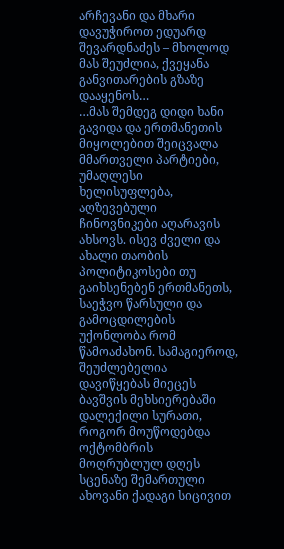არჩევანი და მხარი დავუჭიროთ ედუარდ შევარდნაძეს – მხოლოდ მას შეუძლია, ქვეყანა განვითარების გზაზე დააყენოს…
…მას შემდეგ დიდი ხანი გავიდა და ერთმანეთის მიყოლებით შეიცვალა მმართველი პარტიები, უმაღლესი ხელისუფლება, აღზევებული ჩინოვნიკები აღარავის ახსოვს. ისევ ძველი და ახალი თაობის პოლიტიკოსები თუ გაიხსენებენ ერთმანეთს, საეჭვო წარსული და გამოცდილების უქონლობა რომ წამოაძახონ. სამაგიეროდ, შეუძლებელია დავიწყებას მიეცეს ბავშვის მეხსიერებაში დალექილი სურათი, როგორ მოუწოდებდა ოქტომბრის მოღრუბლულ დღეს სცენაზე შემართული ახოვანი ქადაგი სიცივით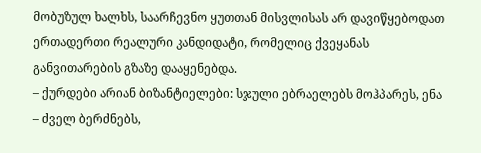მობუზულ ხალხს, საარჩევნო ყუთთან მისვლისას არ დავიწყებოდათ ერთადერთი რეალური კანდიდატი, რომელიც ქვეყანას განვითარების გზაზე დააყენებდა.
– ქურდები არიან ბიზანტიელები: სჯული ებრაელებს მოჰპარეს, ენა – ძველ ბერძნებს,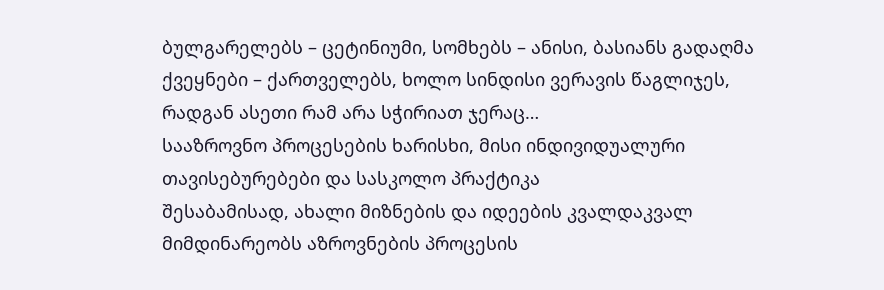ბულგარელებს – ცეტინიუმი, სომხებს – ანისი, ბასიანს გადაღმა ქვეყნები – ქართველებს, ხოლო სინდისი ვერავის წაგლიჯეს, რადგან ასეთი რამ არა სჭირიათ ჯერაც…
სააზროვნო პროცესების ხარისხი, მისი ინდივიდუალური თავისებურებები და სასკოლო პრაქტიკა
შესაბამისად, ახალი მიზნების და იდეების კვალდაკვალ მიმდინარეობს აზროვნების პროცესის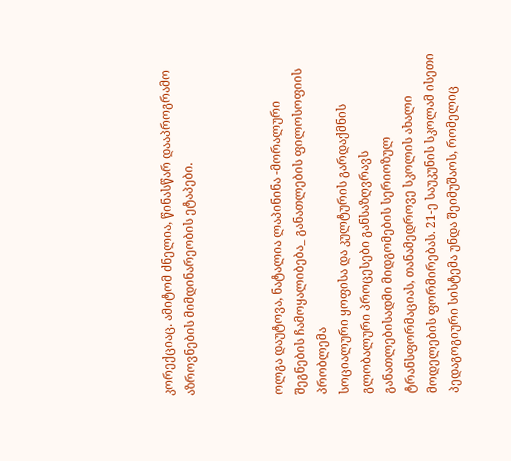კორექციაც. ამიტომ ძნელია, წინასწარ დააპროგრამო აზროვნების მიმდინარეობის ეტაპები.



ოლგა დაუტოვა, ნატალია ლაპინინა -მორალური შეგნების ჩამოყალიბება_ განათლების ფილოსოფიის პრობლემა
სოციალური ყოფისა და კულტურის გარდაქმნის გლობალური პროცესები განსაზღვრავს განათლებისადმი მიდგომების სერიოზულ ტრანსფორმაციას, თანამედროვე სკოლის ახალი მოდელების ფორმირებას. 21-ე საუკუნის სკოლამ ისეთი პედაგოგიური სისტემა უნდა შეიმუშაოს, რომელიც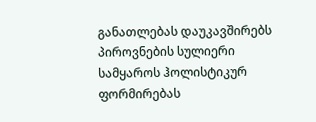განათლებას დაუკავშირებს პიროვნების სულიერი სამყაროს ჰოლისტიკურ ფორმირებას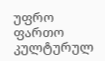უფრო ფართო კულტურულ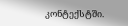კონტექსტში.